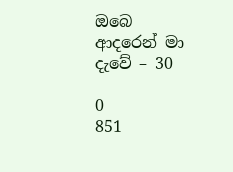ඔබෙ ආදරෙන් මා දැවේ – 30

0
851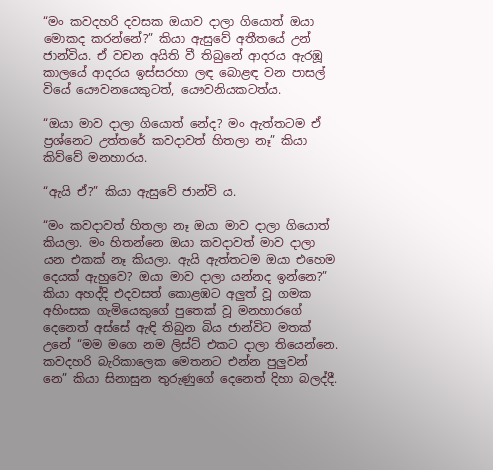“මං කවදහරි දවසක ඔයාව දාලා ගියොත් ඔයා මොකද කරන්නේ?” කියා ඇසුවේ අතීතයේ උන් ජාන්විය. ඒ වචන අයිති වී තිබුනේ ආදරය ඇරඹූ කාලයේ ආදරය ඉස්සරහා ලඳ බොළඳ වන පාසල් වියේ යෞවනයෙකුටත්, යෞවනියකටත්ය.

“ඔයා මාව දාලා ගියොත් නේද? මං ඇත්තටම ඒ ප්‍රශ්නෙට උත්තරේ කවදාවත් හිතලා නෑ” කියා කිව්වේ මනහාරය.

“ඇයි ඒ?” කියා ඇසුවේ ජාන්වි ය.

“මං කවදාවත් හිතලා නෑ ඔයා මාව දාලා ගියොත් කියලා. මං හිතන්නෙ ඔයා කවදාවත් මාව දාලා යන එකක් නෑ කියලා. ඇයි ඇත්තටම ඔයා එහෙම දෙයක් ඇහුවෙ? ඔයා මාව දාලා යන්නද ඉන්නෙ?” කියා අහද්දි එදවසත් කොළඹට අලුත් වූ ගමක අහිංසක ගැමියෙකුගේ පුතෙක් වූ මනහාරගේ දෙනෙත් අස්සේ ඇඳි තිබුන බිය ජාන්විට මතක් උනේ “මම මගෙ නම ලිස්ට් එකට දාලා තියෙන්නෙ. කවදහරි බැරිකාලෙක මෙතනට එන්න පුලුවන් නෙ” කියා සිනාසුන තුරුණුගේ දෙනෙත් දිහා බලද්දී.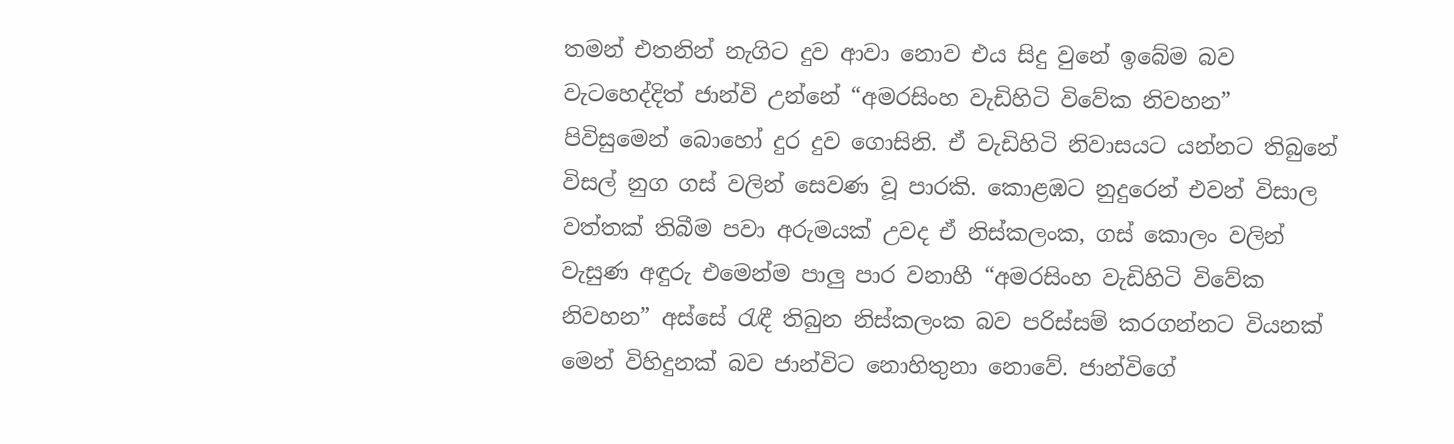තමන් එතනින් නැගිට දුව ආවා නොව එය සිදු වුනේ ඉබේම බව වැටහෙද්දිත් ජාන්වි උන්නේ “අමරසිංහ වැඩිහිටි විවේක නිවහන” පිවිසුමෙන් බොහෝ දුර දුව ගොසිනි. ඒ වැඩිහිටි නිවාසයට යන්නට තිබුනේ විසල් නුග ගස් වලින් සෙවණ වූ පාරකි. කොළඹට නුදුරෙන් එවන් විසාල වත්තක් තිබීම පවා අරුමයක් උවද ඒ නිස්කලංක, ගස් කොලං වලින් වැසුණ අඳුරු එමෙන්ම පාලු පාර වනාහී “අමරසිංහ වැඩිහිටි විවේක නිවහන” අස්සේ රැඳී තිබුන නිස්කලංක බව පරිස්සම් කරගන්නට වියනක් මෙන් විහිදුනක් බව ජාන්විට නොහිතුනා නොවේ. ජාන්විගේ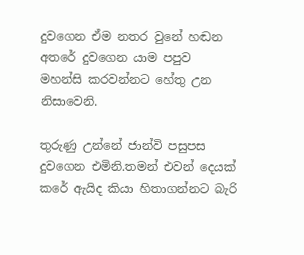දුවගෙන ඒම නතර වුනේ හඬන අතරේ දුවගෙන යාම පපුව මහන්සි කරවන්නට හේතු උන නිසාවෙනි.

තුරුණු උන්නේ ජාන්වි පසුපස දුවගෙන එමිනි.තමන් එවන් දෙයක් කරේ ඇයිද කියා හිතාගන්නට බැරි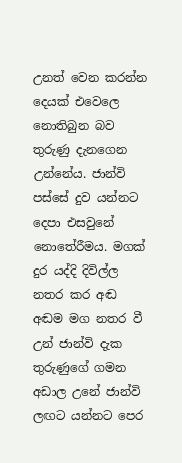උනත් වෙන කරන්න දෙයක් එවෙලෙ නොතිබුන බව තුරුණු දැනගෙන උන්නේය. ජාන්වි පස්සේ දුව යන්නට දෙපා එසවුනේ නොතේරීමය. මගක් දුර යද්දි දිවිල්ල නතර කර අඬ අඬම මග නතර වී උන් ජාන්වි දැක තුරුණුගේ ගමන අඩාල උනේ ජාන්වි ලඟට යන්නට පෙර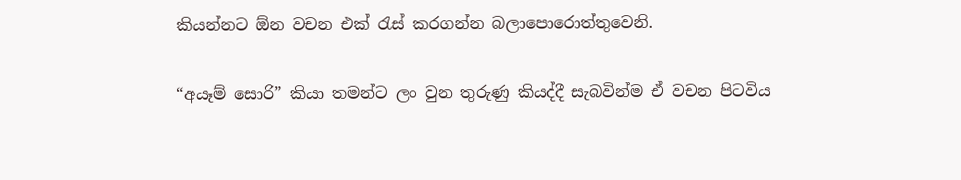කියන්නට ඕන වචන එක්‍ රැස් කරගන්න බලාපොරොත්තුවෙනි.

“අයෑම් සොරි” කියා තමන්ට ලං වුන තුරුණු කියද්දී සැබවින්ම ඒ වචන පිටවිය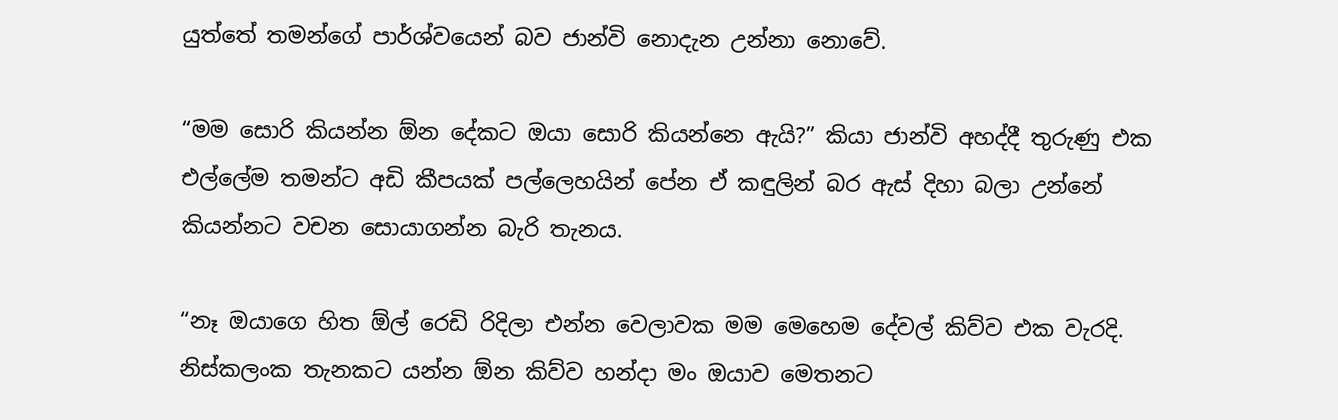යුත්තේ තමන්ගේ පාර්ශ්වයෙන් බව ජාන්වි නොදැන උන්නා නොවේ.

“මම සොරි කියන්න ඕන දේකට ඔයා සොරි කියන්නෙ ඇයි?” කියා ජාන්වි අහද්දී තුරුණු එක එල්ලේම තමන්ට අඩි කීපයක් පල්ලෙහයින් පේන ඒ කඳුලින් බර ඇස් දිහා බලා උන්නේ කියන්නට වචන සොයාගන්න බැරි තැනය.

“නෑ ඔයාගෙ හිත ඕල් රෙඩි රිදිලා එන්න වෙලාවක මම මෙහෙම දේවල් කිව්ව එක වැරදි. නිස්කලංක තැනකට යන්න ඕන කිව්ව හන්දා මං ඔයාව මෙතනට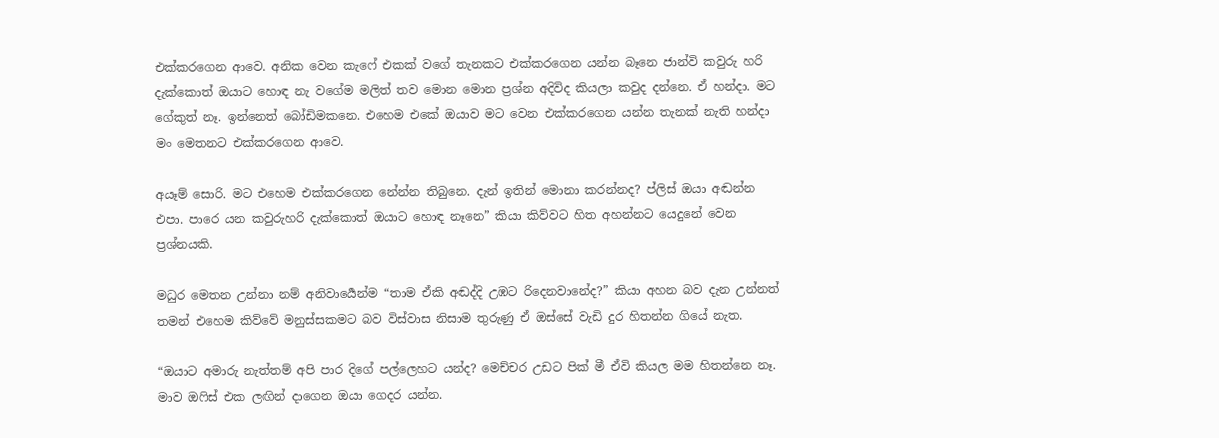එක්කරගෙන ආවෙ. අනික වෙන කැෆේ එකක් වගේ තැනකට එක්කරගෙන යන්න බෑනෙ ජාන්වි කවුරු හරි දැක්කොත් ඔයාට හොඳ නැ වගේම මලිත් තව මොන මොන ප්‍රශ්න අදිවිද කියලා කවුද දන්නෙ. ඒ හන්දා. මට ගේකුත් නෑ. ඉන්නෙත් බෝඩිමකනෙ. එහෙම එකේ ඔයාව මට වෙන එක්කරගෙන යන්න තැනක් නැති හන්දා මං මෙතනට එක්කරගෙන ආවෙ.

අයෑම් සොරි. මට එහෙම එක්කරගෙන නේන්න තිබුනෙ. දැන් ඉතින් මොනා කරන්නද? ප්ලිස් ඔයා අඬන්න එපා. පාරෙ යන කවුරුහරි දැක්කොත් ඔයාට හොඳ නෑනෙ” කියා කිව්වට හිත අහන්නට යෙදුනේ වෙන ප්‍රශ්නයකි.

මධුර මෙතන උන්නා නම් අනිවාර්‍යෙන්ම “තාම ඒකි අඬද්දි උඹට රිදෙනවානේද?” කියා අහන බව දැන උන්නත් තමන් එහෙම කිව්වේ මනුස්සකමට බව විස්වාස නිසාම තුරුණු ඒ ඔස්සේ වැඩි දුර හිතන්න ගියේ නැත.

“ඔයාට අමාරු නැත්තම් අපි පාර දිගේ පල්ලෙහට යන්ද? මෙච්චර උඩට පික් මී ඒවි කියල මම හිතන්නෙ නෑ. මාව ඔෆිස් එක ලඟින් දාගෙන ඔයා ගෙදර යන්න.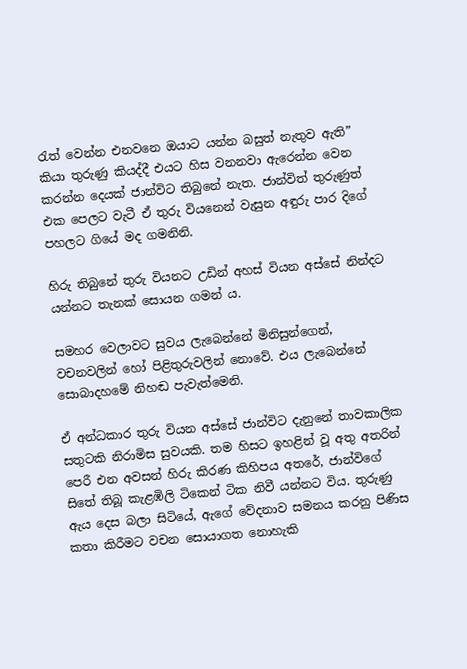රැත් වෙන්න එනවනෙ ඔයාට යන්න බසුත් නැතුව ඇති” කියා තුරුණු කියද්දී එයට හිස වනනවා ඇරෙන්න වෙන කරන්න දෙයක් ජාන්විට තිබුනේ නැත. ජාන්විත් තුරුණුත් එක පෙලට වැටී ඒ තුරු වියනෙන් වැසුන අඳුරු පාර දිගේ පහලට ගියේ මද ගමනිනි.

හිරු තිබුනේ තුරු වියනට උඩින් අහස් වියන අස්සේ නින්දට යන්නට තැනක් සොයන ගමන් ය.

සමහර වෙලාවට සුවය ලැබෙන්නේ මිනිසුන්ගෙන්, වචනවලින් හෝ පිළිතුරුවලින් නොවේ. එය ලැබෙන්නේ සොබාදහමේ නිහඬ පැවැත්මෙනි.

ඒ අන්ධකාර තුරු වියන අස්සේ ජාන්විට දැනුනේ තාවකාලික සතුටකි නිරාමිස සුවයකි. තම හිසට ඉහළින් වූ අතු අතරින් පෙරී එන අවසන් හිරු කිරණ කිහිපය අතරේ, ජාන්විගේ සිතේ තිබූ කැළඹිලි ටිකෙන් ටික නිවී යන්නට විය. තුරුණු ඇය දෙස බලා සිටියේ, ඇගේ වේදනාව සමනය කරනු පිණිස කතා කිරීමට වචන සොයාගත නොහැකි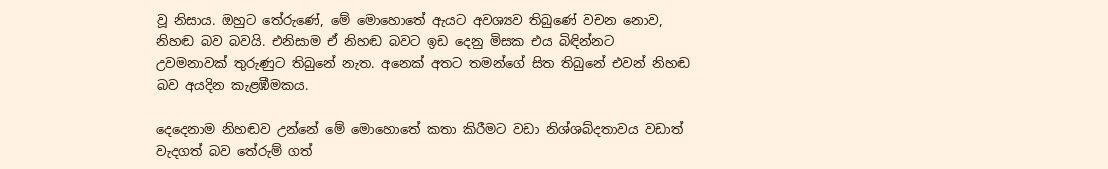වූ නිසාය. ඔහුට තේරුණේ, මේ මොහොතේ ඇයට අවශ්‍යව තිබුණේ වචන නොව, නිහඬ බව බවයි. එනිසාම ඒ නිහඬ බවට ඉඩ දෙනු මිසක එය බිඳින්නට උවමනාවක් තුරුණුට තිබුනේ නැත. අනෙක් අතට තමන්ගේ සිත තිබුනේ එවන් නිහඬ බව අයදින කැළඹීමකය.

දෙදෙනාම නිහඬව උන්නේ මේ මොහොතේ කතා කිරීමට වඩා නිශ්ශබ්දතාවය වඩාත් වැදගත් බව තේරුම් ගත්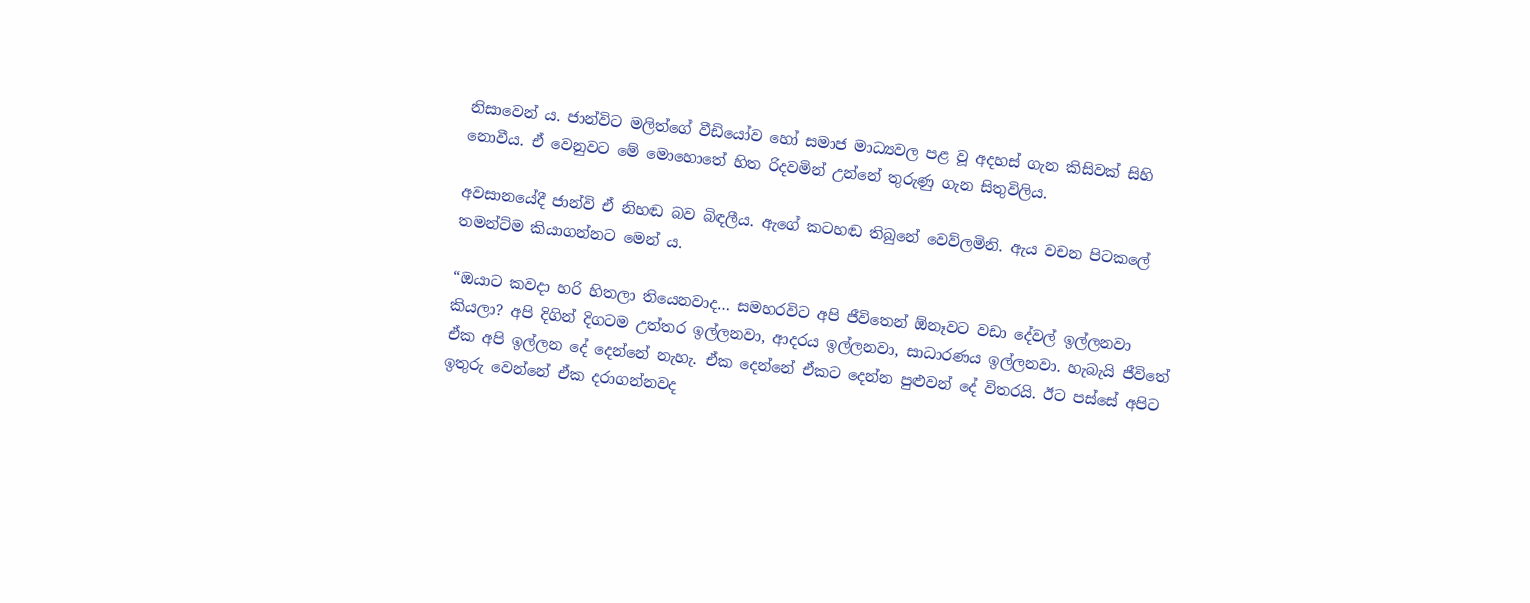නිසාවෙන් ය. ජාන්විට මලිත්ගේ වීඩියෝව හෝ සමාජ මාධ්‍යවල පළ වූ අදහස් ගැන කිසිවක් සිහි නොවීය. ඒ වෙනුවට මේ මොහොතේ හිත රිදවමින් උන්නේ තුරුණු ගැන සිතුවිලිය.

අවසානයේදී ජාන්වි ඒ නිහඬ බව බිඳලීය. ඇගේ කටහඬ තිබුනේ වෙව්ලමිනි. ඇය වචන පිටකලේ තමන්ට්ම කියාගන්නට මෙන් ය.

“ඔයාට කවදා හරි හිතලා තියෙනවාද… සමහරවිට අපි ජීවිතෙන් ඕනෑවට වඩා දේවල් ඉල්ලනවා කියලා? අපි දිගින් දිගටම උත්තර ඉල්ලනවා, ආදරය ඉල්ලනවා, සාධාරණය ඉල්ලනවා. හැබැයි ජීවිතේ ඒක අපි ඉල්ලන දේ දෙන්නේ නැහැ. ඒක දෙන්නේ ඒකට දෙන්න පුළුවන් දේ විතරයි. ඊට පස්සේ අපිට ඉතුරු වෙන්නේ ඒක දරාගන්නවද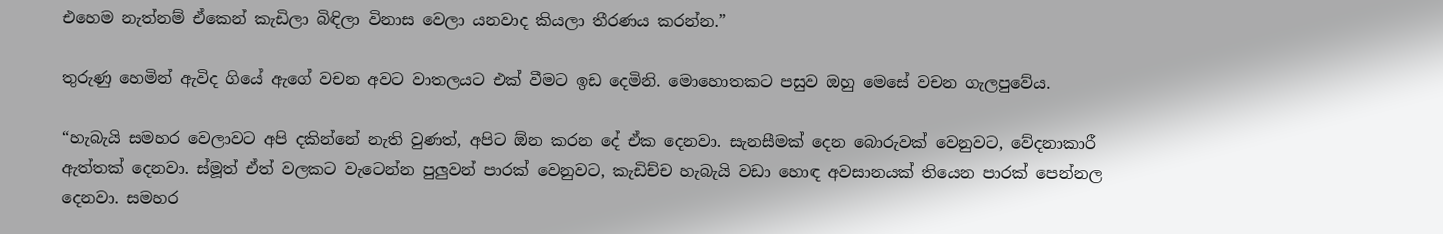එහෙම නැත්නම් ඒකෙන් කැඩිලා බිඳිලා විනාස වෙලා යනවාද කියලා තීරණය කරන්න.”

තුරුණු හෙමින් ඇවිද ගියේ ඇගේ වචන අවට වාතලයට එක් වීමට ඉඩ දෙමිනි. මොහොතකට පසුව ඔහු මෙසේ වචන ගැලපුවේය.

“හැබැයි සමහර වෙලාවට අපි දකින්නේ නැති වුණත්, අපිට ඕන කරන දේ ඒක දෙනවා. සැනසීමක් දෙන බොරුවක් වෙනුවට, වේදනාකාරී ඇත්තක් දෙනවා. ස්මූත් ඒත් වලකට වැටෙන්න පුලුවන් පාරක් වෙනුවට, කැඩිච්ච හැබැයි වඩා හොඳ අවසානයක් තියෙන පාරක් පෙන්නල දෙනවා. සමහර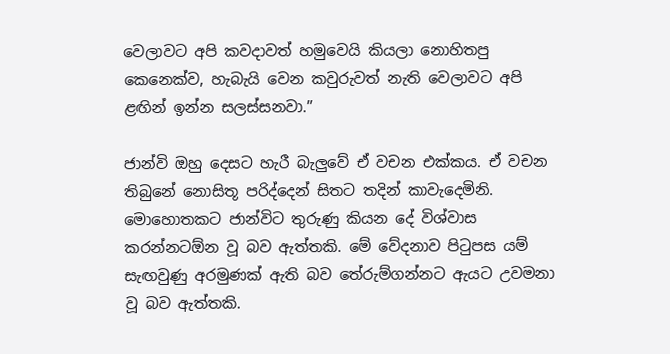වෙලාවට අපි කවදාවත් හමුවෙයි කියලා නොහිතපු කෙනෙක්ව, හැබැයි වෙන කවුරුවත් නැති වෙලාවට අපි ළඟින් ඉන්න සලස්සනවා.”

ජාන්වි ඔහු දෙසට හැරී බැලුවේ ඒ වචන එක්කය. ඒ වචන තිබුනේ නොසිතූ පරිද්දෙන් සිතට තදින් කාවැදෙමිනි. මොහොතකට ජාන්විට තුරුණු කියන දේ විශ්වාස කරන්නටඕන වූ බව ඇත්තකි. මේ වේදනාව පිටුපස යම් සැඟවුණු අරමුණක් ඇති බව තේරුම්ගන්නට ඇයට උවමනා වූ බව ඇත්තකි.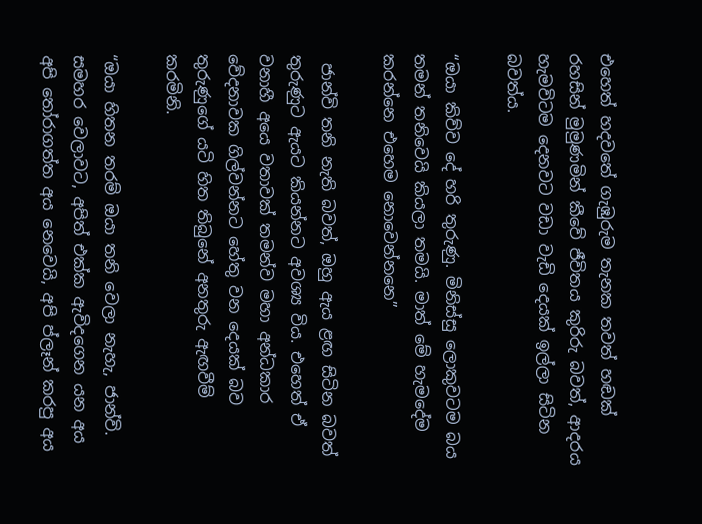එහෙත් හදවතේ ගැඹුරුම තැනක තවත් හඬක් රහසින් මුමුණමින් කීවේ ජීවිතය කුරිරු බවත්, ආදරය හැමවිටම දෙනවට වඩා වැඩි දෙයක් ඉල්ලා සිටින බවත්ය.

“ඔයා කිව්ව දේ හරි තුරුණු. මිනිස්සු ලොකුවටම බය තමන් තනිවෙයි කියලා තමයි. මාත් මේ හැමදේම කරන්නෙ එහෙම නොවෙන්නනෙ”

 ජාන්වි තනි නැති බවත්, ඔහු ඇය ළඟ සිටින බවත් තුරුණුට ඇයට කියන්නට අවශ්‍ය විය. එහෙත් ඒ වනාහී අයෙ වතාවක් තමන්ව මහා අන්ධකාර වේදනාවක ගිල්වන්නට හේතු වන දෙයක් බව තුරුණුගේ යටි හිත තිබුනේ අනතුරු ඇඟවීම් කරමිනි.

“ඔයා හිතන තරම් ඔයා තනි වෙලා නැහැ, ජාන්වි. සමහර වෙලාවට, අපිත් එක්ක ඇවිදගෙන යන අය අපි තෝරාගත්ත අය නෙවෙයි, අපි ප්ලෑන් කරපු අය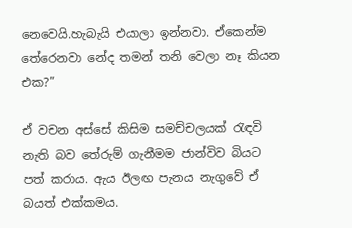නෙවෙයි.හැබැයි එයාලා ඉන්නවා. ඒකෙන්ම තේරෙනවා නේද තමන් තනි වෙලා නෑ කියන එක?”

ඒ වචන අස්සේ කිසිම සමච්චලයක් රැඳවි නැති බව තේරුම් ගැනීමම ජාන්විව බියට පත් කරාය. ඇය ඊලඟ පැනය නැගුවේ ඒ බයත් එක්කමය.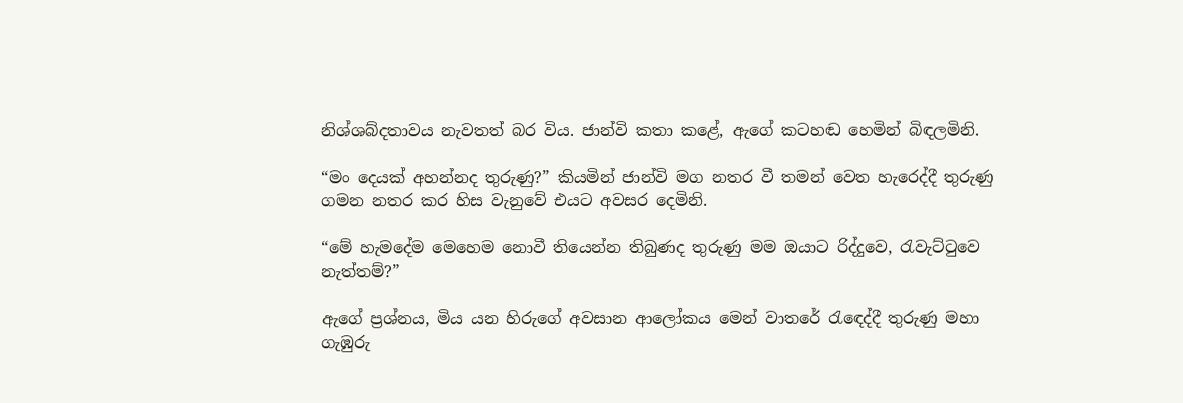නිශ්ශබ්දතාවය නැවතත් බර විය. ජාන්වි කතා කළේ, ඇගේ කටහඬ හෙමින් බිඳලමිනි.

“මං දෙයක් අහන්නද තුරුණු?” කියමින් ජාන්වි මග නතර වී තමන් වෙත හැරෙද්දී තුරුණු ගමන නතර කර හිස වැනුවේ එයට අවසර දෙමිනි.

“මේ හැමදේම මෙහෙම නොවී තියෙන්න තිබුණද තුරුණු මම ඔයාට රිද්දුවෙ, රැවැට්ටුවෙ නැත්තම්?”

ඇගේ ප්‍රශ්නය, මිය යන හිරුගේ අවසාන ආලෝකය මෙන් වාතරේ රැඳෙද්දී තුරුණු මහා ගැඹුරු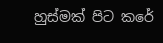හුස්මක් පිට කරේ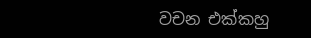වචන එක්කහු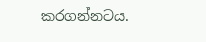කරගන්නටය.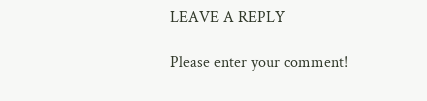LEAVE A REPLY

Please enter your comment!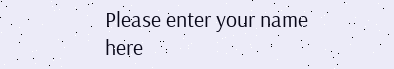Please enter your name here